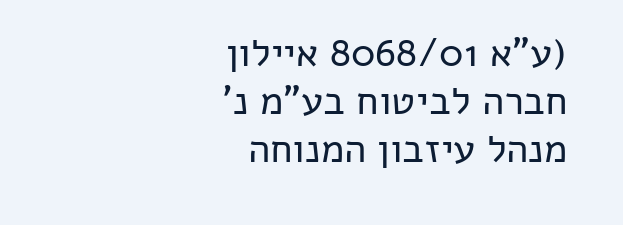(ע"א 8068/01 איילון חברה לביטוח בע"מ נ' מנהל עיזבון המנוחה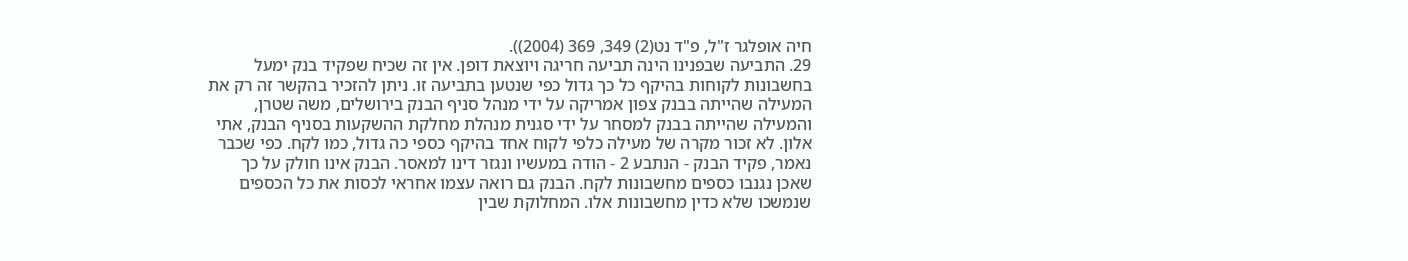חיה אופלגר ז"ל, פ"ד נט(2) 349, 369 (2004)).
29. התביעה שבפנינו הינה תביעה חריגה ויוצאת דופן. אין זה שכיח שפקיד בנק ימעל בחשבונות לקוחות בהיקף כל כך גדול כפי שנטען בתביעה זו. ניתן להזכיר בהקשר זה רק את המעילה שהייתה בבנק צפון אמריקה על ידי מנהל סניף הבנק בירושלים, משה שטרן, והמעילה שהייתה בבנק למסחר על ידי סגנית מנהלת מחלקת ההשקעות בסניף הבנק, אתי אלון. לא זכור מקרה של מעילה כלפי לקוח אחד בהיקף כספי כה גדול, כמו לקח. כפי שכבר נאמר, פקיד הבנק - הנתבע 2 - הודה במעשיו ונגזר דינו למאסר. הבנק אינו חולק על כך שאכן נגנבו כספים מחשבונות לקח. הבנק גם רואה עצמו אחראי לכסות את כל הכספים שנמשכו שלא כדין מחשבונות אלו. המחלוקת שבין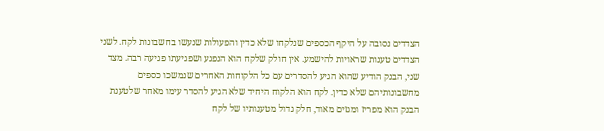הצדדים נסובה על היקף הכספים שנלקחו שלא כדין והפעולות שנעשו בחשבונות לקח. לשני הצדדים טענות שראויות להישמע. אין חולק שלקח הוא הנפגע ושפגיעתו פגיעה רבה. מצד שני, הבנק הודיע שהוא הגיע להסדרים עם כל הלקוחות האחרים שנמשכו כספים מחשבונותיהם שלא כדין. לקח הוא הלקוח היחיד שלא הגיע להסדר עימו מאחר שלטענת הבנק הוא מפריז ומגזים מאוד, חלק גדול מטענותיו של לקח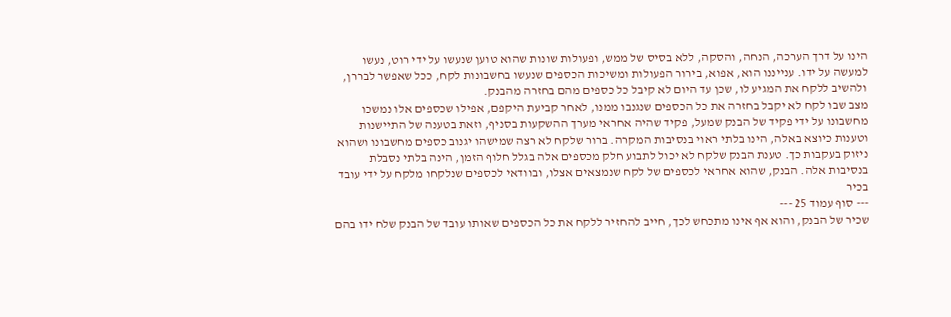הינו על דרך הערכה, הנחה, והסקה, ללא בסיס של ממש, ופעולות שונות שהוא טוען שנעשו על ידי רוט, נעשו למעשה על ידו. ענייננו הוא, אפוא, בירור הפעולות ומשיכות הכספים שנעשו בחשבונות לקח, ככל שאפשר לבררן, ולהשיב ללקח את המגיע לו, שכן עד היום לא קיבל כל כספים מהם בחזרה מהבנק.
מצב שבו לקח לא יקבל בחזרה את כל הכספים שנגנבו ממנו, לאחר קביעת היקפם, אפילו שכספים אלו נמשכו מחשבונו על ידי פקיד של הבנק שמעל, פקיד שהיה אחראי מערך ההשקעות בסניף, וזאת בטענה של התיישנות וטענות כיוצא באלה, הינו בלתי ראוי בנסיבות המקרה. ברור שלקח לא רצה שמישהו יגנוב כספים מחשבונו ושהוא ניזוק בעקבות כך. טענת הבנק שלקח לא יכול לתבוע חלק מכספים אלה בגלל חלוף הזמן, הינה בלתי נסבלת בנסיבות אלה. הבנק, שהוא אחראי לכספים של לקח שנמצאים אצלו, ובוודאי לכספים שנלקחו מלקח על ידי עובד בכיר
--- סוף עמוד 25 ---
שכיר של הבנק, והוא אף אינו מתכחש לכך, חייב להחזיר ללקח את כל הכספים שאותו עובד של הבנק שלח ידו בהם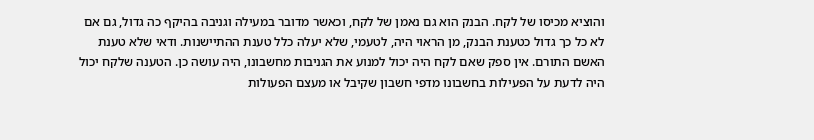והוציא מכיסו של לקח. הבנק הוא גם נאמן של לקח, וכאשר מדובר במעילה וגניבה בהיקף כה גדול, גם אם לא כל כך גדול כטענת הבנק, מן הראוי היה, לטעמי, שלא יעלה כלל טענת ההתיישנות. ודאי שלא טענת האשם התורם. אין ספק שאם לקח היה יכול למנוע את הגניבות מחשבונו, היה עושה כן. הטענה שלקח יכול היה לדעת על הפעילות בחשבונו מדפי חשבון שקיבל או מעצם הפעולות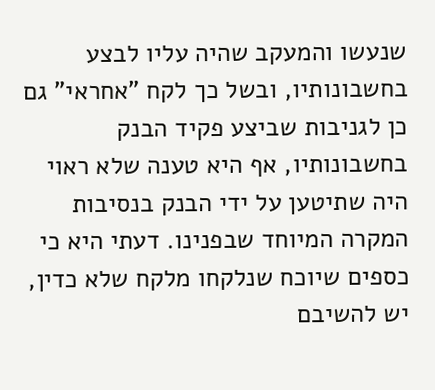שנעשו והמעקב שהיה עליו לבצע בחשבונותיו, ובשל כך לקח "אחראי" גם כן לגניבות שביצע פקיד הבנק בחשבונותיו, אף היא טענה שלא ראוי היה שתיטען על ידי הבנק בנסיבות המקרה המיוחד שבפנינו. דעתי היא כי כספים שיוכח שנלקחו מלקח שלא כדין, יש להשיבם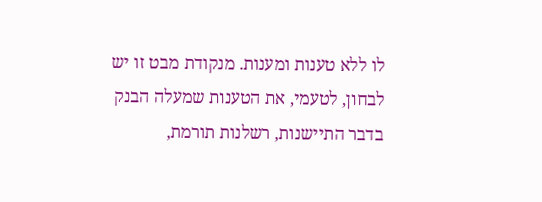לו ללא טענות ומענות. מנקודת מבט זו יש לבחון, לטעמי, את הטענות שמעלה הבנק בדבר התיישנות, רשלנות תורמת,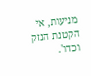מניעות, אי הקטנת הנזק וכדו'.